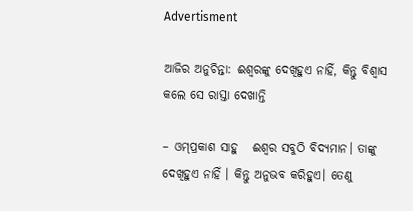Advertisment

ଆଜିର ଅନୁଚିନ୍ତା: ଈଶ୍ୱରଙ୍କୁ ଦେଖିହୁଏ ନାହିଁ, କିନ୍ତୁ ବିଶ୍ୱାସ କଲେ ସେ ରାସ୍ତା ଦେଖାନ୍ତି

– ଓମ୍‌ପ୍ରକାଶ ସାହୁ   ଈଶ୍ୱର ସବୁଠି ବିଦ୍ୟମାନ। ତାଙ୍କୁ ଦେଖିହୁଏ ନାହିଁ । କିନ୍ତୁ ଅନୁଭବ କରିହୁଏ। ତେଣୁ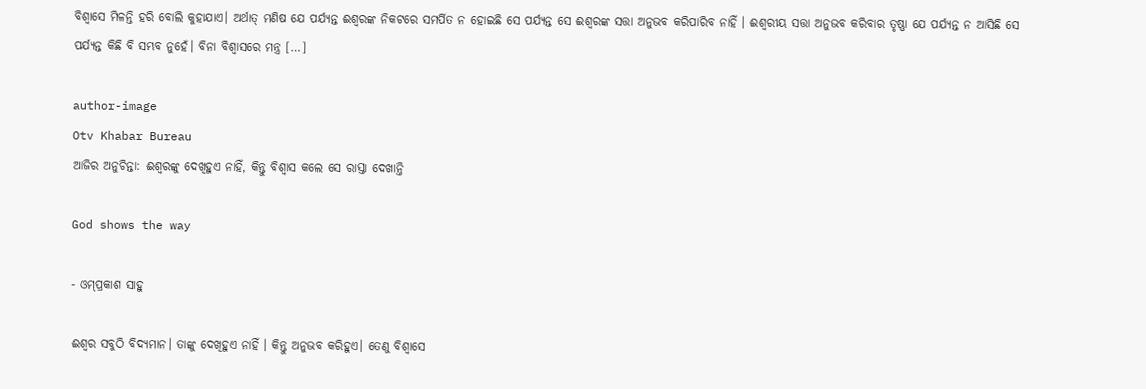ବିଶ୍ୱାସେ ମିଳନ୍ତି ହରି ବୋଲି କୁହାଯାଏ। ଅର୍ଥାତ୍ ମଣିଷ ଯେ ପର୍ଯ୍ୟନ୍ତ ଈଶ୍ୱରଙ୍କ ନିକଟରେ ସମର୍ପିତ ନ ହୋଇଛି ସେ ପର୍ଯ୍ୟନ୍ତ ସେ ଈଶ୍ୱରଙ୍କ ସତ୍ତା ଅନୁଭବ କରିପାରିବ ନାହିଁ । ଈଶ୍ୱରୀୟ ସତ୍ତା ଅନୁଭବ କରିବାର ତୃଷ୍ଣା ଯେ ପର୍ଯ୍ୟନ୍ତ ନ ଆସିଛି ସେ ପର୍ଯ୍ୟନ୍ତ କିଛି ବି ସମ୍ଭବ ନୁହେଁ। ବିନା ବିଶ୍ୱାସରେ ମନ୍ତ୍ର […]

author-image
Otv Khabar Bureau
ଆଜିର ଅନୁଚିନ୍ତା: ଈଶ୍ୱରଙ୍କୁ ଦେଖିହୁଏ ନାହିଁ, କିନ୍ତୁ ବିଶ୍ୱାସ କଲେ ସେ ରାସ୍ତା ଦେଖାନ୍ତି

God shows the way

- ଓମ୍‌ପ୍ରକାଶ ସାହୁ

ଈଶ୍ୱର ସବୁଠି ବିଦ୍ୟମାନ। ତାଙ୍କୁ ଦେଖିହୁଏ ନାହିଁ । କିନ୍ତୁ ଅନୁଭବ କରିହୁଏ। ତେଣୁ ବିଶ୍ୱାସେ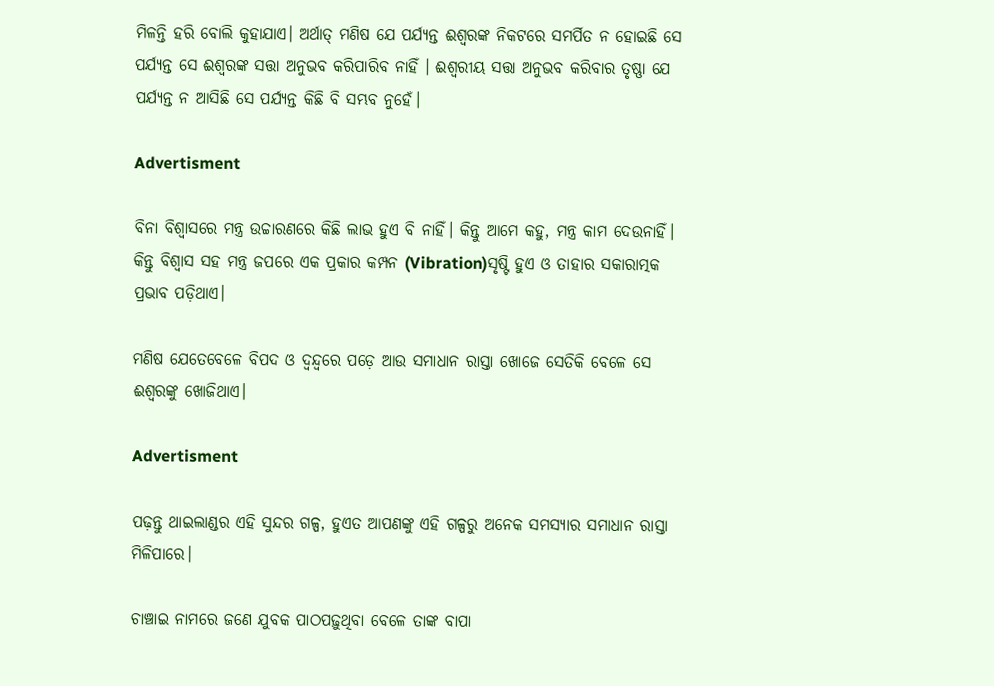ମିଳନ୍ତି ହରି ବୋଲି କୁହାଯାଏ। ଅର୍ଥାତ୍ ମଣିଷ ଯେ ପର୍ଯ୍ୟନ୍ତ ଈଶ୍ୱରଙ୍କ ନିକଟରେ ସମର୍ପିତ ନ ହୋଇଛି ସେ ପର୍ଯ୍ୟନ୍ତ ସେ ଈଶ୍ୱରଙ୍କ ସତ୍ତା ଅନୁଭବ କରିପାରିବ ନାହିଁ । ଈଶ୍ୱରୀୟ ସତ୍ତା ଅନୁଭବ କରିବାର ତୃଷ୍ଣା ଯେ ପର୍ଯ୍ୟନ୍ତ ନ ଆସିଛି ସେ ପର୍ଯ୍ୟନ୍ତ କିଛି ବି ସମ୍ଭବ ନୁହେଁ।

Advertisment

ବିନା ବିଶ୍ୱାସରେ ମନ୍ତ୍ର ଉଚ୍ଚାରଣରେ କିଛି ଲାଭ ହୁଏ ବି ନାହିଁ। କିନ୍ତୁ ଆମେ କହୁ, ମନ୍ତ୍ର କାମ ଦେଉନାହିଁ। କିନ୍ତୁ ବିଶ୍ୱାସ ସହ ମନ୍ତ୍ର ଜପରେ ଏକ ପ୍ରକାର କମ୍ପନ (Vibration)ସୃଷ୍ଟି ହୁଏ ଓ ତାହାର ସକାରାତ୍ମକ ପ୍ରଭାବ ପଡ଼ିଥାଏ।

ମଣିଷ ଯେତେବେଳେ ବିପଦ ଓ ଦ୍ୱନ୍ଦ୍ୱରେ ପଡ଼େ ଆଉ ସମାଧାନ ରାସ୍ତା ଖୋଜେ ସେତିକି ବେଳେ ସେ ଈଶ୍ୱରଙ୍କୁ ଖୋଜିଥାଏ।

Advertisment

ପଢ଼ନ୍ତୁ ଥାଇଲାଣ୍ଡର ଏହି ସୁନ୍ଦର ଗଳ୍ପ, ହୁଏତ ଆପଣଙ୍କୁ ଏହି ଗଳ୍ପରୁ ଅନେକ ସମସ୍ୟାର ସମାଧାନ ରାସ୍ତା ମିଳିପାରେ।

ଚାଞ୍ଚାଇ ନାମରେ ଜଣେ ଯୁବକ ପାଠପଢ଼ୁଥିବା ବେଳେ ତାଙ୍କ ବାପା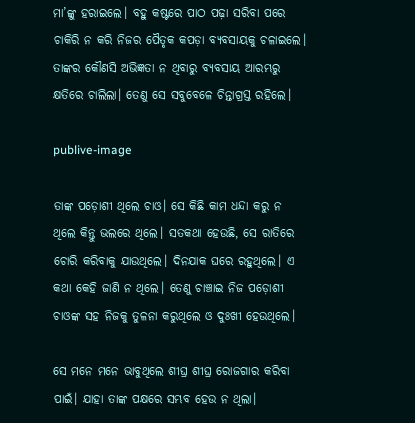ମା’ଙ୍କୁ ହରାଇଲେ। ବହୁ କଷ୍ଟରେ ପାଠ ପଢ଼ା ସରିବା ପରେ ଚାକିରି ନ କରି ନିଜର ପୈତୃକ କପଡ଼ା ବ୍ୟବସାୟକୁ ଚଳାଇଲେ। ତାଙ୍କର କୌଣସି ଅଭିଜ୍ଞତା ନ ଥିବାରୁ ବ୍ୟବସାୟ ଆରମ୍ଭରୁ କ୍ଷତିରେ ଚାଲିଲା। ତେଣୁ ସେ ସବୁବେଳେ ଚିନ୍ତାଗ୍ରସ୍ତ ରହିଲେ।

publive-image

ତାଙ୍କ ପଡ଼ୋଶୀ ଥିଲେ ଚାଓ। ସେ କିଛି କାମ ଧନ୍ଦା କରୁ ନ ଥିଲେ କିନ୍ତୁ ଭଲରେ ଥିଲେ। ସତକଥା ହେଉଛି, ସେ ରାତିରେ ଚୋରି କରିବାକୁ ଯାଉଥିଲେ। ଦିନଯାକ ଘରେ ରହୁଥିଲେ। ଏ କଥା କେହି ଜାଣି ନ ଥିଲେ। ତେଣୁ ଚାଞ୍ଚାଇ ନିଜ ପଡ଼ୋଶୀ ଚାଓଙ୍କ ସହ ନିଜକୁ ତୁଳନା କରୁଥିଲେ ଓ ଦୁଃଖୀ ହେଉଥିଲେ।

ସେ ମନେ ମନେ ଭାବୁଥିଲେ ଶୀଘ୍ର ଶୀଘ୍ର ରୋଜଗାର କରିବା ପାଇଁ। ଯାହା ତାଙ୍କ ପକ୍ଷରେ ସମ୍ଭବ ହେଉ ନ ଥିଲା।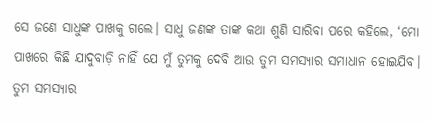ସେ ଜଣେ ସାଧୁଙ୍କ ପାଖକୁ ଗଲେ। ସାଧୁ ଜଣଙ୍କ ତାଙ୍କ କଥା ଶୁଣି ସାରିବା ପରେ କହିଲେ, ‘ମୋ ପାଖରେ କିଛି ଯାଦୁବାଡ଼ି ନାହିଁ ଯେ ମୁଁ ତୁମକୁ ଦେବି ଆଉ ତୁମ ସମସ୍ୟାର ସମାଧାନ ହୋଇଯିବ। ତୁମ ସମସ୍ୟାର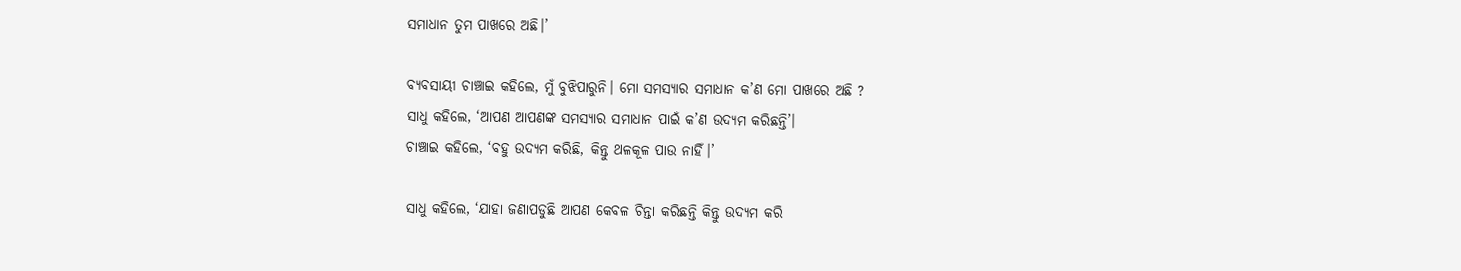ସମାଧାନ ତୁମ ପାଖରେ ଅଛି।’

ବ୍ୟବସାୟୀ ଚାଞ୍ଚାଇ କହିଲେ, ମୁଁ ବୁଝିପାରୁନି। ମୋ ସମସ୍ୟାର ସମାଧାନ କ’ଣ ମୋ ପାଖରେ ଅଛି ?
ସାଧୁ କହିଲେ, ‘ଆପଣ ଆପଣଙ୍କ ସମସ୍ୟାର ସମାଧାନ ପାଇଁ କ’ଣ ଉଦ୍ୟମ କରିଛନ୍ତି’।
ଚାଞ୍ଚାଇ କହିଲେ, ‘ବହୁ ଉଦ୍ୟମ କରିଛି, କିନ୍ତୁ ଥଳକୂଳ ପାଉ ନାହିଁ।’

ସାଧୁ କହିଲେ, ‘ଯାହା ଜଣାପଡୁଛି ଆପଣ କେବଳ ଚିନ୍ତା କରିଛନ୍ତି କିନ୍ତୁ ଉଦ୍ୟମ କରି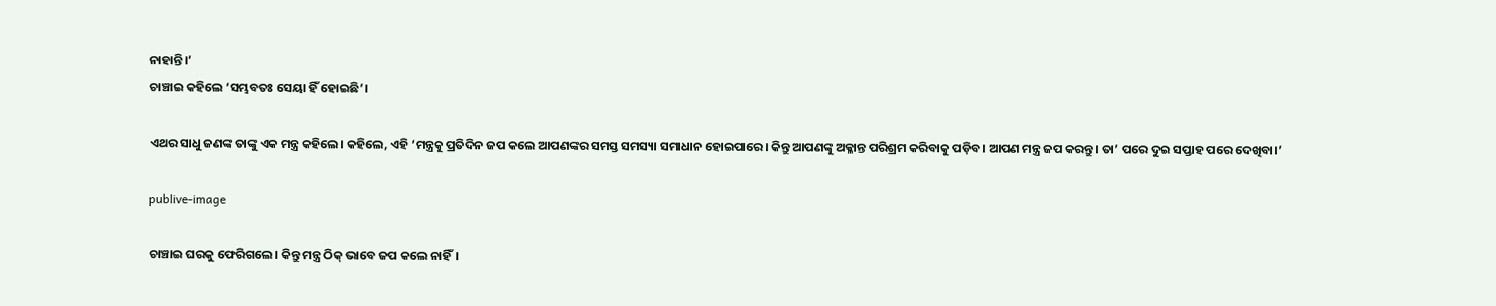ନାହାନ୍ତି।’
ଚାଞ୍ଚାଇ କହିଲେ ‘ସମ୍ଭବତଃ ସେୟା ହିଁ ହୋଇଛି’।

ଏଥର ସାଧୁ ଜଣଙ୍କ ତାଙ୍କୁ ଏକ ମନ୍ତ୍ର କହିଲେ। କହିଲେ, ଏହି ‘ମନ୍ତ୍ରକୁ ପ୍ରତିଦିନ ଜପ କଲେ ଆପଣଙ୍କର ସମସ୍ତ ସମସ୍ୟା ସମାଧାନ ହୋଇପାରେ। କିନ୍ତୁ ଆପଣଙ୍କୁ ଅକ୍ଳାନ୍ତ ପରିଶ୍ରମ କରିବାକୁ ପଡ଼ିବ। ଆପଣ ମନ୍ତ୍ର ଜପ କରନ୍ତୁ। ତା’ ପରେ ଦୁଇ ସପ୍ତାହ ପରେ ଦେଖିବା।’

publive-image

ଚାଞ୍ଚାଇ ଘରକୁ ଫେରିଗଲେ। କିନ୍ତୁ ମନ୍ତ୍ର ଠିକ୍ ଭାବେ ଜପ କଲେ ନାହିଁ।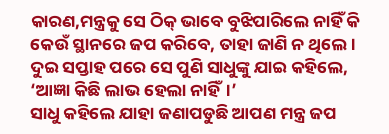କାରଣ,ମନ୍ତ୍ରକୁ ସେ ଠିକ୍ ଭାବେ ବୁଝିପାରିଲେ ନାହିଁ କି କେଉଁ ସ୍ଥାନରେ ଜପ କରିବେ, ତାହା ଜାଣି ନ ଥିଲେ। ଦୁଇ ସପ୍ତାହ ପରେ ସେ ପୁଣି ସାଧୁଙ୍କୁ ଯାଇ କହିଲେ, ‘ଆଜ୍ଞା କିଛି ଲାଭ ହେଲା ନାହିଁ।’
ସାଧୁ କହିଲେ ଯାହା ଜଣାପଡୁଛି ଆପଣ ମନ୍ତ୍ର ଜପ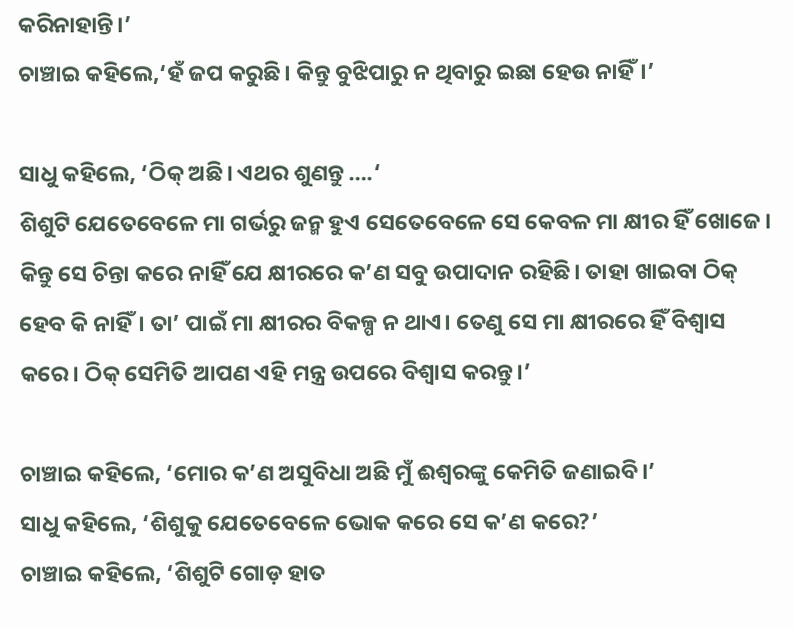କରିନାହାନ୍ତି।’
ଚାଞ୍ଚାଇ କହିଲେ,‘ହଁ ଜପ କରୁଛି। କିନ୍ତୁ ବୁଝିପାରୁ ନ ଥିବାରୁ ଇଛା ହେଉ ନାହିଁ।’

ସାଧୁ କହିଲେ, ‘ଠିକ୍‌ ଅଛି। ଏଥର ଶୁଣନ୍ତୁ ….‘
ଶିଶୁଟି ଯେତେବେଳେ ମା ଗର୍ଭରୁ ଜନ୍ମ ହୁଏ ସେତେବେଳେ ସେ କେବଳ ମା କ୍ଷୀର ହିଁ ଖୋଜେ। କିନ୍ତୁ ସେ ଚିନ୍ତା କରେ ନାହିଁ ଯେ କ୍ଷୀରରେ କ’ଣ ସବୁ ଉପାଦାନ ରହିଛି। ତାହା ଖାଇବା ଠିକ୍‌ ହେବ କି ନାହିଁ। ତା’ ପାଇଁ ମା କ୍ଷୀରର ବିକଳ୍ପ ନ ଥାଏ। ତେଣୁ ସେ ମା କ୍ଷୀରରେ ହିଁ ବିଶ୍ୱାସ କରେ। ଠିକ୍‌ ସେମିତି ଆପଣ ଏହି ମନ୍ତ୍ର ଉପରେ ବିଶ୍ୱାସ କରନ୍ତୁ।’

ଚାଞ୍ଚାଇ କହିଲେ, ‘ମୋର କ’ଣ ଅସୁବିଧା ଅଛି ମୁଁ ଈଶ୍ୱରଙ୍କୁ କେମିତି ଜଣାଇବି।’
ସାଧୁ କହିଲେ, ‘ଶିଶୁକୁ ଯେତେବେଳେ ଭୋକ କରେ ସେ କ’ଣ କରେ?’
ଚାଞ୍ଚାଇ କହିଲେ, ‘ଶିଶୁଟି ଗୋଡ଼ ହାତ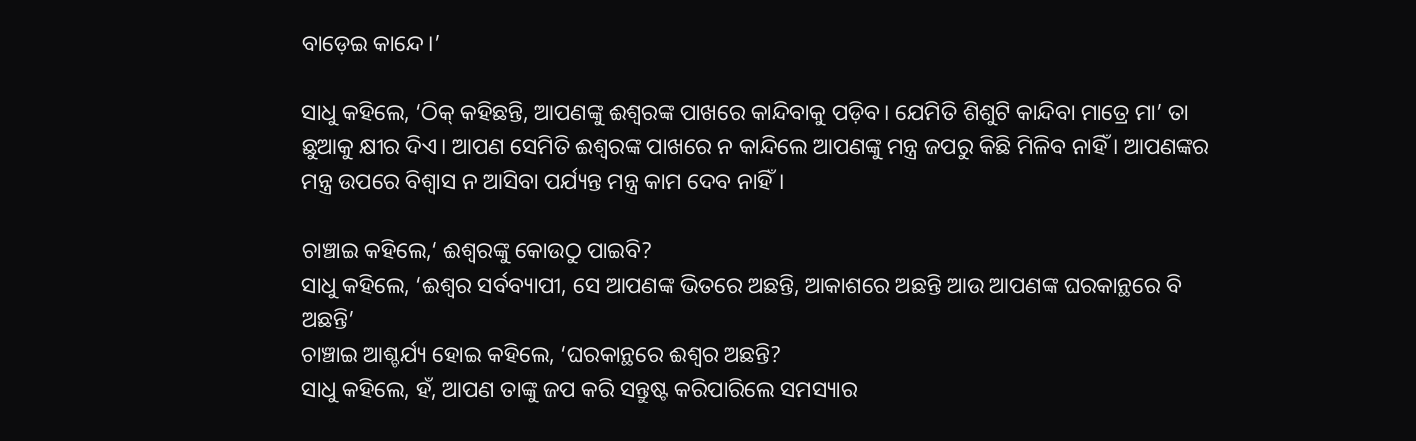ବାଡ଼େଇ କାନ୍ଦେ।’

ସାଧୁ କହିଲେ, ‘ଠିକ୍ କହିଛନ୍ତି, ଆପଣଙ୍କୁ ଈଶ୍ୱରଙ୍କ ପାଖରେ କାନ୍ଦିବାକୁ ପଡ଼ିବ। ଯେମିତି ଶିଶୁଟି କାନ୍ଦିବା ମାତ୍ରେ ମା’ ତା ଛୁଆକୁ କ୍ଷୀର ଦିଏ। ଆପଣ ସେମିତି ଈଶ୍ୱରଙ୍କ ପାଖରେ ନ କାନ୍ଦିଲେ ଆପଣଙ୍କୁ ମନ୍ତ୍ର ଜପରୁ କିଛି ମିଳିବ ନାହିଁ । ଆପଣଙ୍କର ମନ୍ତ୍ର ଉପରେ ବିଶ୍ୱାସ ନ ଆସିବା ପର୍ଯ୍ୟନ୍ତ ମନ୍ତ୍ର କାମ ଦେବ ନାହିଁ।

ଚାଞ୍ଚାଇ କହିଲେ,‘ ଈଶ୍ୱରଙ୍କୁ କୋଉଠୁ ପାଇବି?
ସାଧୁ କହିଲେ, ‘ଈଶ୍ୱର ସର୍ବବ୍ୟାପୀ, ସେ ଆପଣଙ୍କ ଭିତରେ ଅଛନ୍ତି, ଆକାଶରେ ଅଛନ୍ତି ଆଉ ଆପଣଙ୍କ ଘରକାନ୍ଥରେ ବି ଅଛନ୍ତି’
ଚାଞ୍ଚାଇ ଆଶ୍ଚର୍ଯ୍ୟ ହୋଇ କହିଲେ, ‘ଘରକାନ୍ଥରେ ଈଶ୍ୱର ଅଛନ୍ତି?
ସାଧୁ କହିଲେ, ହଁ, ଆପଣ ତାଙ୍କୁ ଜପ କରି ସନ୍ତୁଷ୍ଟ କରିପାରିଲେ ସମସ୍ୟାର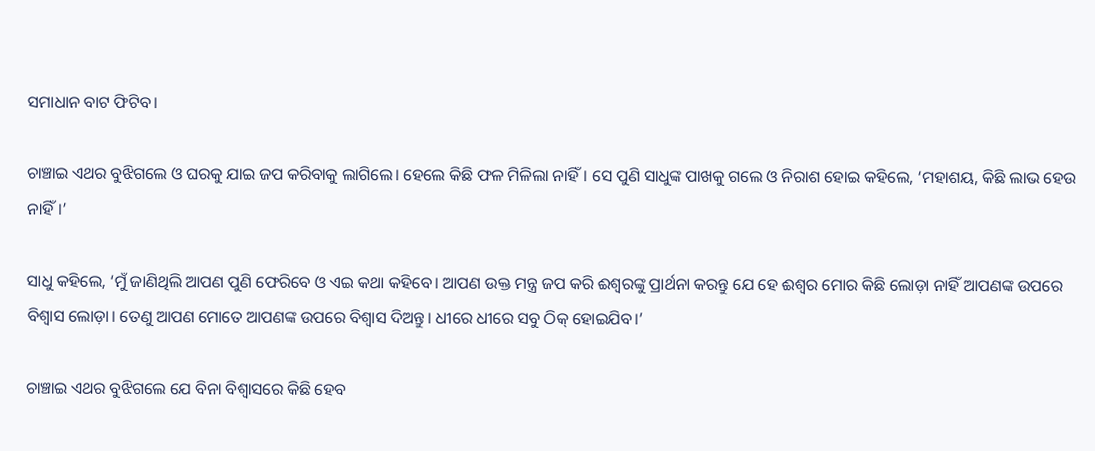ସମାଧାନ ବାଟ ଫିଟିବ।

ଚାଞ୍ଚାଇ ଏଥର ବୁଝିଗଲେ ଓ ଘରକୁ ଯାଇ ଜପ କରିବାକୁ ଲାଗିଲେ। ହେଲେ କିଛି ଫଳ ମିଳିଲା ନାହିଁ। ସେ ପୁଣି ସାଧୁଙ୍କ ପାଖକୁ ଗଲେ ଓ ନିରାଶ ହୋଇ କହିଲେ, ‘ମହାଶୟ, କିଛି ଲାଭ ହେଉ ନାହିଁ।’

ସାଧୁ କହିଲେ, ‘ମୁଁ ଜାଣିଥିଲି ଆପଣ ପୁଣି ଫେରିବେ ଓ ଏଇ କଥା କହିବେ। ଆପଣ ଉକ୍ତ ମନ୍ତ୍ର ଜପ କରି ଈଶ୍ୱରଙ୍କୁ ପ୍ରାର୍ଥନା କରନ୍ତୁ ଯେ ହେ ଈଶ୍ୱର ମୋର କିଛି ଲୋଡ଼ା ନାହିଁ ଆପଣଙ୍କ ଉପରେ ବିଶ୍ୱାସ ଲୋଡ଼ା। ତେଣୁ ଆପଣ ମୋତେ ଆପଣଙ୍କ ଉପରେ ବିଶ୍ୱାସ ଦିଅନ୍ତୁ। ଧୀରେ ଧୀରେ ସବୁ ଠିକ୍‌ ହୋଇଯିବ।’

ଚାଞ୍ଚାଇ ଏଥର ବୁଝିଗଲେ ଯେ ବିନା ବିଶ୍ୱାସରେ କିଛି ହେବ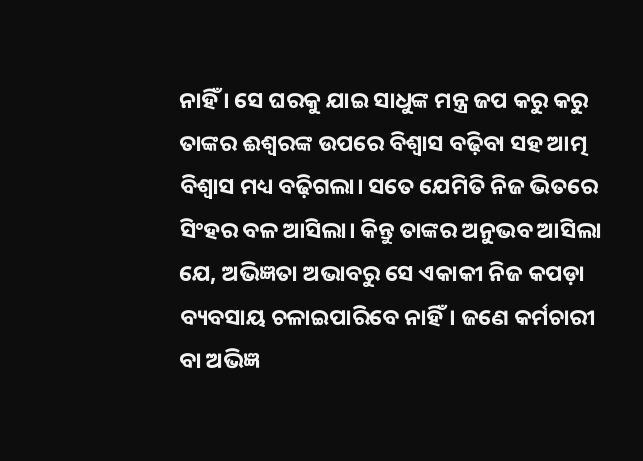ନାହିଁ । ସେ ଘରକୁ ଯାଇ ସାଧୁଙ୍କ ମନ୍ତ୍ର ଜପ କରୁ କରୁ ତାଙ୍କର ଈଶ୍ୱରଙ୍କ ଉପରେ ବିଶ୍ୱାସ ବଢ଼ିବା ସହ ଆତ୍ମ ବିଶ୍ୱାସ ମଧ୍ୟ ବଢ଼ିଗଲା। ସତେ ଯେମିତି ନିଜ ଭିତରେ ସିଂହର ବଳ ଆସିଲା। କିନ୍ତୁ ତାଙ୍କର ଅନୁଭବ ଆସିଲା ଯେ, ଅଭିଜ୍ଞତା ଅଭାବରୁ ସେ ଏକାକୀ ନିଜ କପଡ଼ା ବ୍ୟବସାୟ ଚଳାଇପାରିବେ ନାହିଁ। ଜଣେ କର୍ମଚାରୀ ବା ଅଭିଜ୍ଞ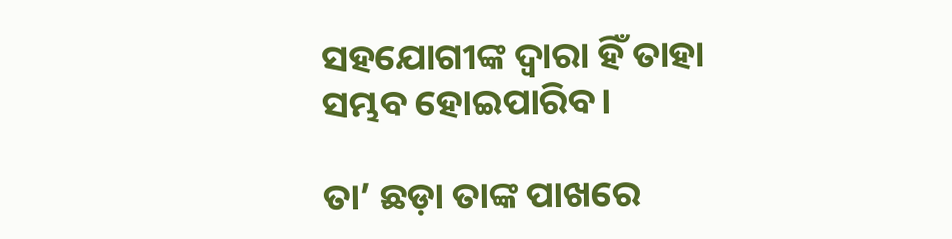ସହଯୋଗୀଙ୍କ ଦ୍ୱାରା ହିଁ ତାହା ସମ୍ଭବ ହୋଇପାରିବ।

ତା’ ଛଡ଼ା ତାଙ୍କ ପାଖରେ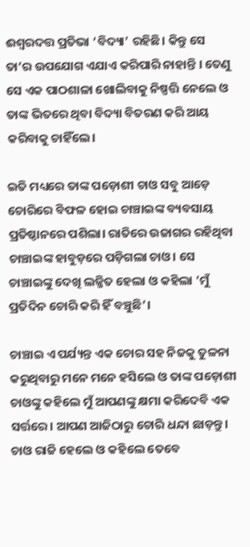ଈଶ୍ୱରଦତ୍ତ ପ୍ରତିଭା ‘ବିଦ୍ୟା’ ରହିଛି। କିନ୍ତୁ ସେ ତା’ର ଉପଯୋଗ ଏଯାଏ କରିପାରି ନାହାନ୍ତି । ତେଣୁ ସେ ଏକ ପାଠଶାଳା ଖୋଲିବାକୁ ନିଷ୍ପତ୍ତି ନେଲେ ଓ ତାଙ୍କ ଭିତରେ ଥିବା ବିଦ୍ୟା ବିତରଣ କରି ଆୟ କରିବାକୁ ଚାହିଁଲେ।

ଇତି ମଧ୍ୟରେ ତାଙ୍କ ପଡ଼ୋଶୀ ଚାଓ ସବୁ ଆଡ଼େ ଚୋରିରେ ବିଫଳ ହୋଇ ଚାଞ୍ଚାଇଙ୍କ ବ୍ୟବସାୟ ପ୍ରତିଷ୍ଠାନରେ ପଶିଲା। ରାତିରେ ଉଜାଗର ରହିଥିବା ଚାଞ୍ଚାଇଙ୍କ ହାବୁଡ଼ରେ ପଡ଼ିଗଲା ଚାଓ। ସେ ଚାଞ୍ଚାଇଙ୍କୁ ଦେଖି ଲଜ୍ଜିତ ହେଲା ଓ କହିଲା ’ମୁଁ ପ୍ରତିଦିନ ଚୋରି କରି ହିଁ ବଞ୍ଚୁଛି’।

ଚାଞ୍ଚାଇ ଏ ପର୍ଯ୍ୟନ୍ତ ଏକ ଚୋର ସହ ନିଜକୁ ତୁଳନା କରୁଥିବାରୁ ମନେ ମନେ ହସିଲେ ଓ ତାଙ୍କ ପଡ଼ୋଶୀ ଚାଓଙ୍କୁ କହିଲେ ମୁଁ ଆପଣଙ୍କୁ କ୍ଷମା କରିଦେବି ଏକ ସର୍ତ୍ତରେ। ଆପଣ ଆଜିଠାରୁ ଚୋରି ଧନ୍ଦା ଛାଡ଼ନ୍ତୁ। ଚାଓ ରାଜି ହେଲେ ଓ କହିଲେ ତେବେ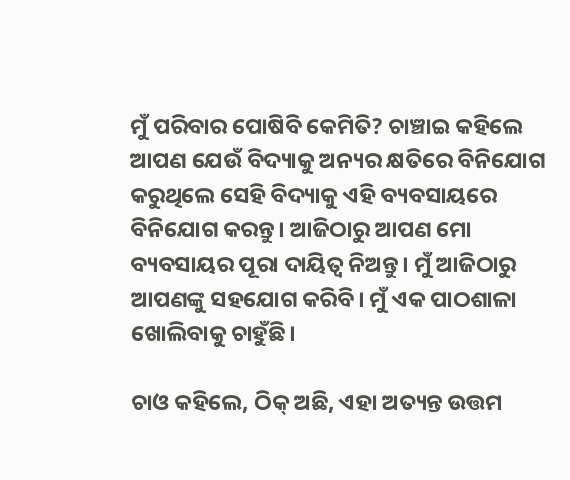ମୁଁ ପରିବାର ପୋଷିବି କେମିତି? ଚାଞ୍ଚାଇ କହିଲେ ଆପଣ ଯେଉଁ ବିଦ୍ୟାକୁ ଅନ୍ୟର କ୍ଷତିରେ ବିନିଯୋଗ କରୁଥିଲେ ସେହି ବିଦ୍ୟାକୁ ଏହି ବ୍ୟବସାୟରେ ବିନିଯୋଗ କରନ୍ତୁ। ଆଜିଠାରୁ ଆପଣ ମୋ ବ୍ୟବସାୟର ପୂରା ଦାୟିତ୍ୱ ନିଅନ୍ତୁ। ମୁଁ ଆଜିଠାରୁ ଆପଣଙ୍କୁ ସହଯୋଗ କରିବି। ମୁଁ ଏକ ପାଠଶାଳା ଖୋଲିବାକୁ ଚାହୁଁଛି।

ଚାଓ କହିଲେ, ଠିକ୍ ଅଛି, ଏହା ଅତ୍ୟନ୍ତ ଉତ୍ତମ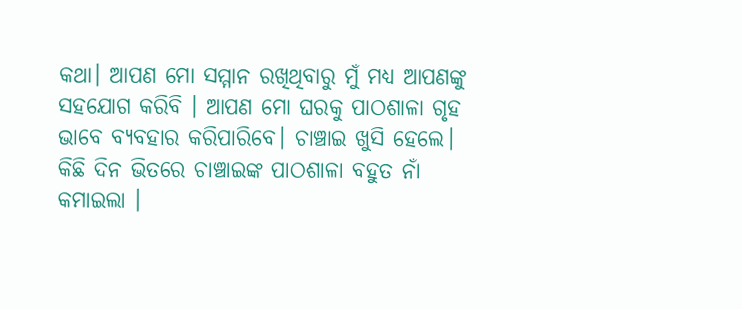କଥା। ଆପଣ ମୋ ସମ୍ମାନ ରଖିଥିବାରୁ ମୁଁ ମଧ୍ୟ ଆପଣଙ୍କୁ ସହଯୋଗ କରିବି । ଆପଣ ମୋ ଘରକୁ ପାଠଶାଳା ଗୃହ ଭାବେ ବ୍ୟବହାର କରିପାରିବେ। ଚାଞ୍ଚାଇ ଖୁସି ହେଲେ। କିଛି ଦିନ ଭିତରେ ଚାଞ୍ଚାଇଙ୍କ ପାଠଶାଳା ବହୁତ ନାଁ କମାଇଲା ।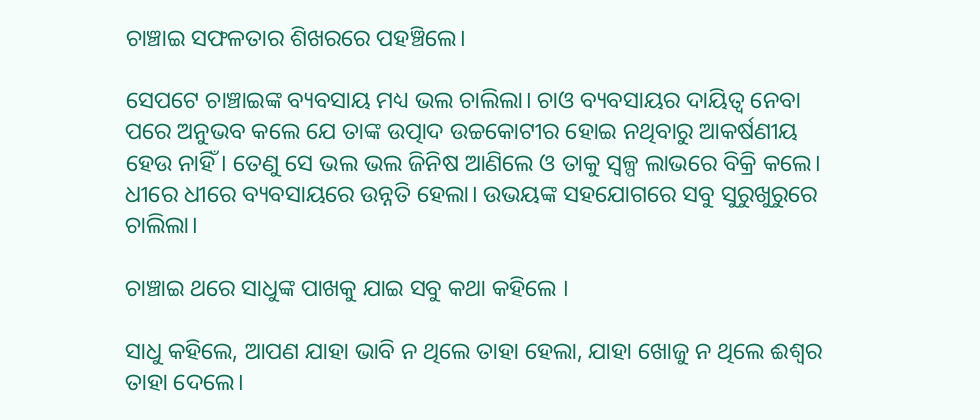ଚାଞ୍ଚାଇ ସଫଳତାର ଶିଖରରେ ପହଞ୍ଚିଲେ।

ସେପଟେ ଚାଞ୍ଚାଇଙ୍କ ବ୍ୟବସାୟ ମଧ୍ୟ ଭଲ ଚାଲିଲା। ଚାଓ ବ୍ୟବସାୟର ଦାୟିତ୍ୱ ନେବା ପରେ ଅନୁଭବ କଲେ ଯେ ତାଙ୍କ ଉତ୍ପାଦ ଉଚ୍ଚକୋଟୀର ହୋଇ ନଥିବାରୁ ଆକର୍ଷଣୀୟ ହେଉ ନାହିଁ। ତେଣୁ ସେ ଭଲ ଭଲ ଜିନିଷ ଆଣିଲେ ଓ ତାକୁ ସ୍ୱଳ୍ପ ଲାଭରେ ବିକ୍ରି କଲେ। ଧୀରେ ଧୀରେ ବ୍ୟବସାୟରେ ଉନ୍ନତି ହେଲା। ଉଭୟଙ୍କ ସହଯୋଗରେ ସବୁ ସୁରୁଖୁରୁରେ ଚାଲିଲା।

ଚାଞ୍ଚାଇ ଥରେ ସାଧୁଙ୍କ ପାଖକୁ ଯାଇ ସବୁ କଥା କହିଲେ ।

ସାଧୁ କହିଲେ, ଆପଣ ଯାହା ଭାବି ନ ଥିଲେ ତାହା ହେଲା, ଯାହା ଖୋଜୁ ନ ଥିଲେ ଈଶ୍ୱର ତାହା ଦେଲେ।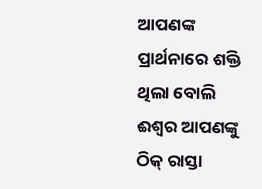ଆପଣଙ୍କ ପ୍ରାର୍ଥନାରେ ଶକ୍ତି ଥିଲା ବୋଲି ଈଶ୍ୱର ଆପଣଙ୍କୁ ଠିକ୍ ରାସ୍ତା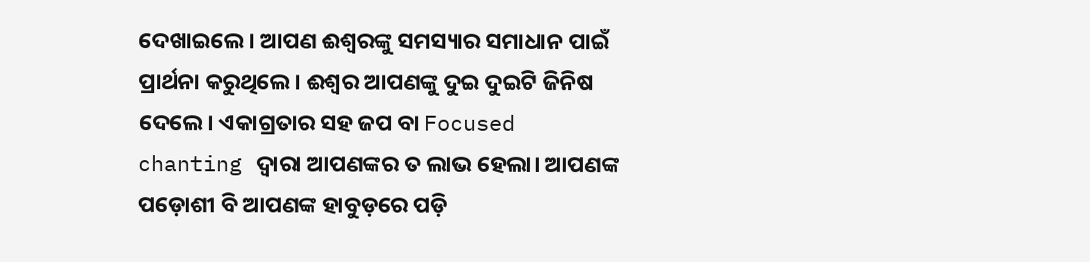ଦେଖାଇଲେ। ଆପଣ ଈଶ୍ୱରଙ୍କୁ ସମସ୍ୟାର ସମାଧାନ ପାଇଁ ପ୍ରାର୍ଥନା କରୁଥିଲେ। ଈଶ୍ୱର ଆପଣଙ୍କୁ ଦୁଇ ଦୁଇଟି ଜିନିଷ ଦେଲେ। ଏକାଗ୍ରତାର ସହ ଜପ ବା Focused chanting ଦ୍ୱାରା ଆପଣଙ୍କର ତ ଲାଭ ହେଲା। ଆପଣଙ୍କ ପଡ଼ୋଶୀ ବି ଆପଣଙ୍କ ହାବୁଡ଼ରେ ପଡ଼ି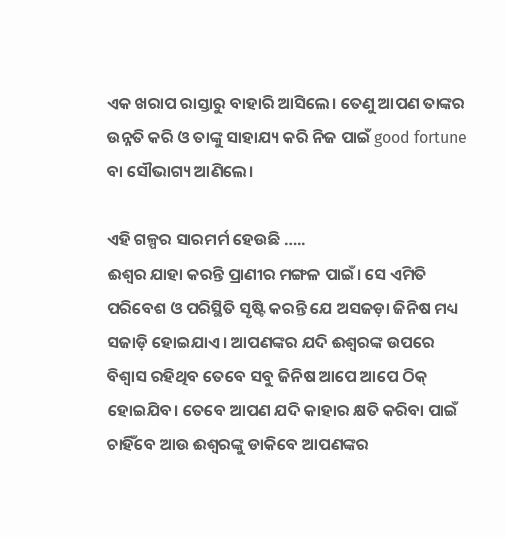ଏକ ଖରାପ ରାସ୍ତାରୁ ବାହାରି ଆସିଲେ। ତେଣୁ ଆପଣ ତାଙ୍କର ଉନ୍ନତି କରି ଓ ତାଙ୍କୁ ସାହାଯ୍ୟ କରି ନିଜ ପାଇଁ good fortune ବା ସୌଭାଗ୍ୟ ଆଣିଲେ।

ଏହି ଗଳ୍ପର ସାରମର୍ମ ହେଉଛି …..
ଈଶ୍ୱର ଯାହା କରନ୍ତି ପ୍ରାଣୀର ମଙ୍ଗଳ ପାଇଁ। ସେ ଏମିତି ପରିବେଶ ଓ ପରିସ୍ଥିତି ସୃଷ୍ଟି କରନ୍ତି ଯେ ଅସଜଡ଼ା ଜିନିଷ ମଧ୍ୟ ସଜାଡ଼ି ହୋଇଯାଏ। ଆପଣଙ୍କର ଯଦି ଈଶ୍ୱରଙ୍କ ଉପରେ ବିଶ୍ୱାସ ରହିଥିବ ତେବେ ସବୁ ଜିନିଷ ଆପେ ଆପେ ଠିକ୍ ହୋଇଯିବ। ତେବେ ଆପଣ ଯଦି କାହାର କ୍ଷତି କରିବା ପାଇଁ ଚାହିଁବେ ଆଉ ଈଶ୍ୱରଙ୍କୁ ଡାକିବେ ଆପଣଙ୍କର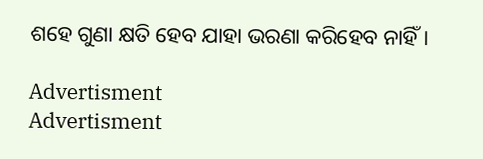ଶହେ ଗୁଣା କ୍ଷତି ହେବ ଯାହା ଭରଣା କରିହେବ ନାହିଁ।

Advertisment
Advertisment